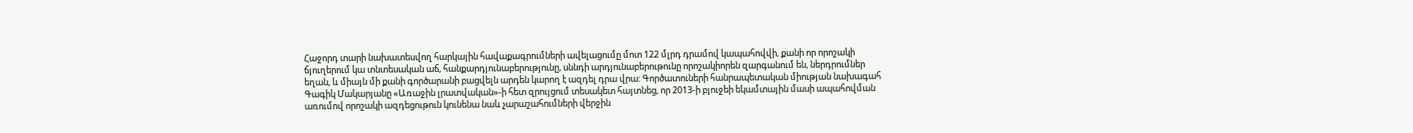Հաջորդ տարի նախատեսվող հարկային հավաքագրումների ավելացումը մոտ 122 մլրդ դրամով կապահովվի, քանի որ որոշակի ճյուղերում կա տնտեսական աճ, հանքարդյունաբերությունը, սննդի արդյունաբերութունը որոշակիորեն զարգանում են, ներդրումներ եղան, և միայն մի քանի գործարանի բացվելն արդեն կարող է ազդել դրա վրա: Գործատուների հանրապետական միության նախագահ Գագիկ Մակարյանը «Առաջին լրատվական»-ի հետ զրույցում տեսակետ հայտնեց, որ 2013-ի բյուջեի եկամտային մասի ապահովման առումով որոշակի ազդեցութուն կունենա նաև չարաշահումների վերջին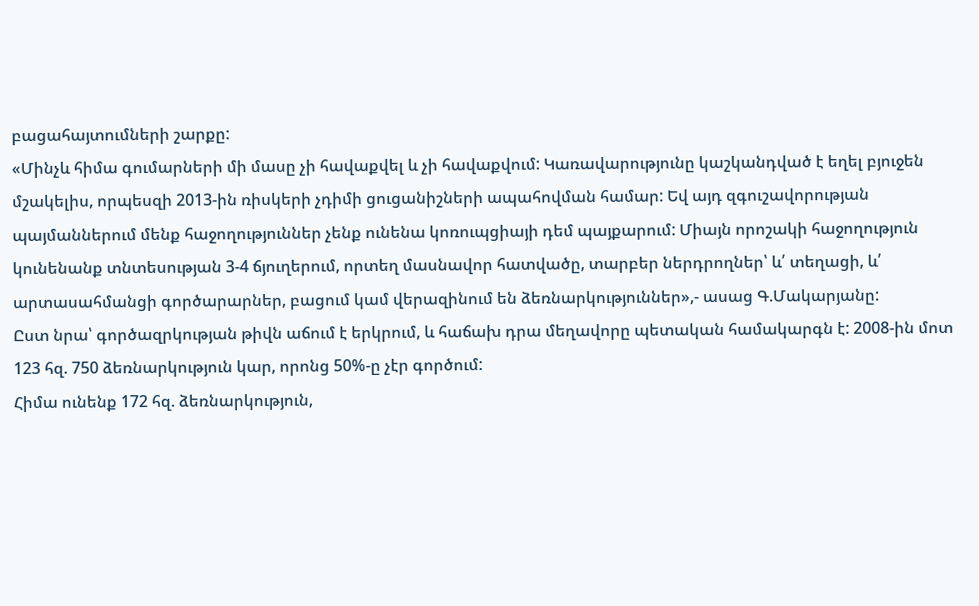բացահայտումների շարքը:
«Մինչև հիմա գումարների մի մասը չի հավաքվել և չի հավաքվում: Կառավարությունը կաշկանդված է եղել բյուջեն մշակելիս, որպեսզի 2013-ին ռիսկերի չդիմի ցուցանիշների ապահովման համար: Եվ այդ զգուշավորության պայմաններում մենք հաջողություններ չենք ունենա կոռուպցիայի դեմ պայքարում: Միայն որոշակի հաջողություն կունենանք տնտեսության 3-4 ճյուղերում, որտեղ մասնավոր հատվածը, տարբեր ներդրողներ՝ և՛ տեղացի, և՛ արտասահմանցի գործարարներ, բացում կամ վերազինում են ձեռնարկություններ»,- ասաց Գ.Մակարյանը:
Ըստ նրա՝ գործազրկության թիվն աճում է երկրում, և հաճախ դրա մեղավորը պետական համակարգն է: 2008-ին մոտ 123 հզ. 750 ձեռնարկություն կար, որոնց 50%-ը չէր գործում:
Հիմա ունենք 172 հզ. ձեռնարկություն,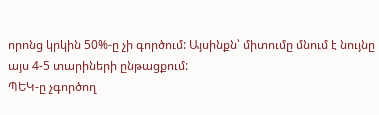որոնց կրկին 50%-ը չի գործում: Այսինքն՝ միտումը մնում է նույնը այս 4-5 տարիների ընթացքում:
ՊԵԿ-ը չգործող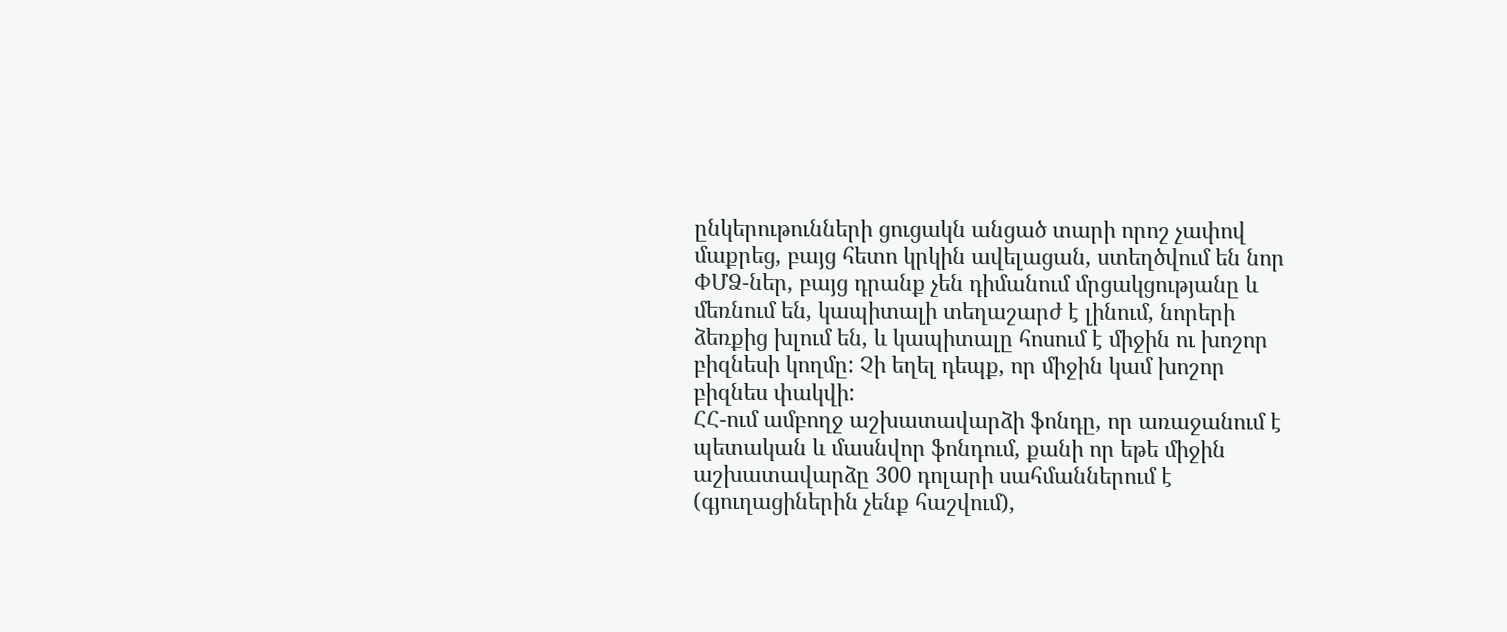ընկերութունների ցուցակն անցած տարի որոշ չափով մաքրեց, բայց հետո կրկին ավելացան, ստեղծվում են նոր ՓՄՁ-ներ, բայց դրանք չեն դիմանում մրցակցությանը և մեռնում են, կապիտալի տեղաշարժ է լինում, նորերի ձեռքից խլում են, և կապիտալը հոսում է միջին ու խոշոր բիզնեսի կողմը: Չի եղել դեպք, որ միջին կամ խոշոր բիզնես փակվի:
ՀՀ-ում ամբողջ աշխատավարձի ֆոնդը, որ առաջանում է պետական և մասնվոր ֆոնդում, քանի որ եթե միջին աշխատավարձը 300 դոլարի սահմաններում է (գյուղացիներին չենք հաշվում),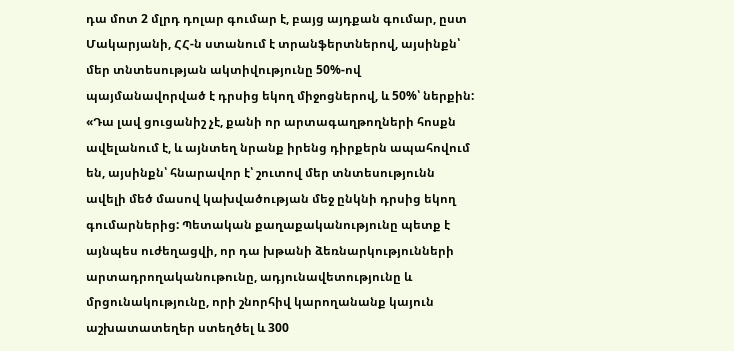դա մոտ 2 մլրդ դոլար գումար է, բայց այդքան գումար, ըստ Մակարյանի, ՀՀ-ն ստանում է տրանֆերտներով, այսինքն՝ մեր տնտեսության ակտիվությունը 50%-ով պայմանավորված է դրսից եկող միջոցներով, և 50%՝ ներքին: «Դա լավ ցուցանիշ չէ, քանի որ արտագաղթողների հոսքն ավելանում է, և այնտեղ նրանք իրենց դիրքերն ապահովում են, այսինքն՝ հնարավոր է՝ շուտով մեր տնտեսությունն ավելի մեծ մասով կախվածության մեջ ընկնի դրսից եկող գումարներից: Պետական քաղաքականությունը պետք է այնպես ուժեղացվի, որ դա խթանի ձեռնարկությունների արտադրողականութունը, ադյունավետությունը և մրցունակությունը, որի շնորհիվ կարողանանք կայուն աշխատատեղեր ստեղծել և 300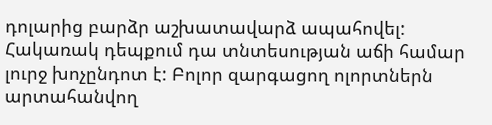դոլարից բարձր աշխատավարձ ապահովել: Հակառակ դեպքում դա տնտեսության աճի համար լուրջ խոչընդոտ է: Բոլոր զարգացող ոլորտներն արտահանվող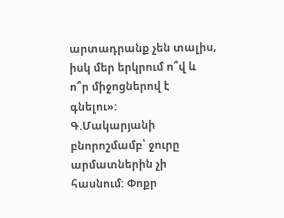արտադրանք չեն տալիս, իսկ մեր երկրում ո՞վ և ո՞ր միջոցներով է գնելու»:
Գ.Մակարյանի բնորոշմամբ՝ ջուրը արմատներին չի հասնում: Փոքր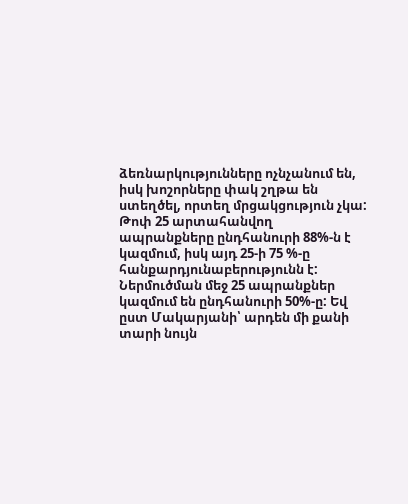ձեռնարկությունները ոչնչանում են, իսկ խոշորները փակ շղթա են ստեղծել, որտեղ մրցակցություն չկա: Թոփ 25 արտահանվող ապրանքները ընդհանուրի 88%-ն է կազմում, իսկ այդ 25-ի 75 %-ը հանքարդյունաբերությունն է: Ներմուծման մեջ 25 ապրանքներ կազմում են ընդհանուրի 50%-ը: Եվ ըստ Մակարյանի՝ արդեն մի քանի տարի նույն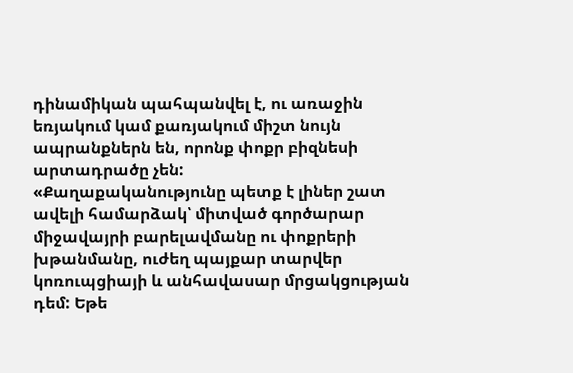դինամիկան պահպանվել է, ու առաջին եռյակում կամ քառյակում միշտ նույն ապրանքներն են, որոնք փոքր բիզնեսի արտադրածը չեն:
«Քաղաքականությունը պետք է լիներ շատ ավելի համարձակ՝ միտված գործարար միջավայրի բարելավմանը ու փոքրերի խթանմանը, ուժեղ պայքար տարվեր կոռուպցիայի և անհավասար մրցակցության դեմ: Եթե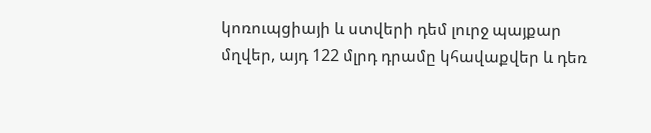կոռուպցիայի և ստվերի դեմ լուրջ պայքար մղվեր, այդ 122 մլրդ դրամը կհավաքվեր և դեռ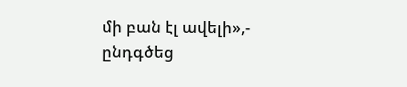մի բան էլ ավելի»,- ընդգծեց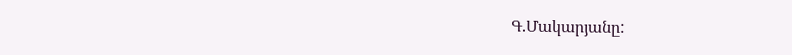Գ.Մակարյանը: